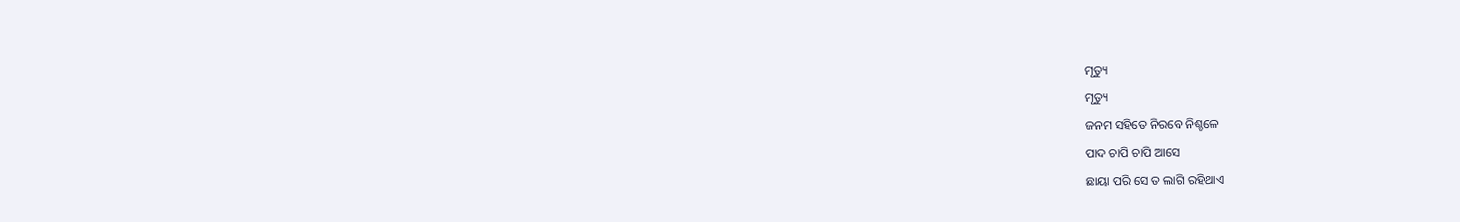ମୃତ୍ୟୁ
ମୃତ୍ୟୁ
ଜନମ ସହିତେ ନିରବେ ନିଶ୍ଚଳେ
ପାଦ ଚାପି ଚାପି ଆସେ
ଛାୟା ପରି ସେ ତ ଲାଗି ରହିଥାଏ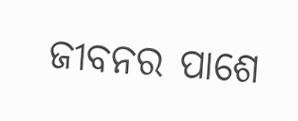ଜୀବନର ପାଶେ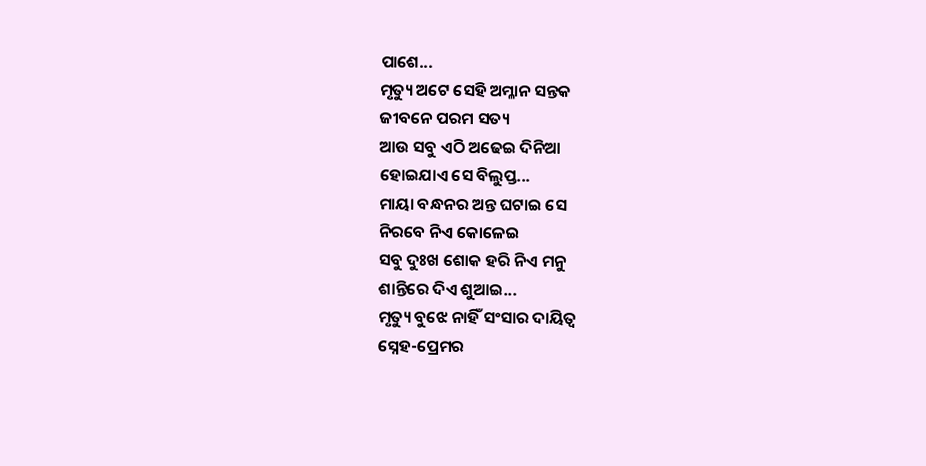ପାଶେ...
ମୃତ୍ୟୁ ଅଟେ ସେହି ଅମ୍ଳାନ ସନ୍ତକ
ଜୀବନେ ପରମ ସତ୍ୟ
ଆଉ ସବୁ ଏଠି ଅଢେଇ ଦିନିଆ
ହୋଇଯାଏ ସେ ବିଲୁପ୍ତ...
ମାୟା ବନ୍ଧନର ଅନ୍ତ ଘଟାଇ ସେ
ନିରବେ ନିଏ କୋଳେଇ
ସବୁ ଦୁଃଖ ଶୋକ ହରି ନିଏ ମନୁ
ଶାନ୍ତିରେ ଦିଏ ଶୁଆଇ...
ମୃତ୍ୟୁ ବୁଝେ ନାହିଁ ସଂସାର ଦାୟିତ୍ଵ
ସ୍ନେହ-ପ୍ରେମର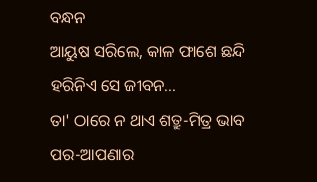ବନ୍ଧନ
ଆୟୁଷ ସରିଲେ, କାଳ ଫାଶେ ଛନ୍ଦି
ହରିନିଏ ସେ ଜୀବନ...
ତା' ଠାରେ ନ ଥାଏ ଶତ୍ରୁ-ମିତ୍ର ଭାବ
ପର-ଆପଣାର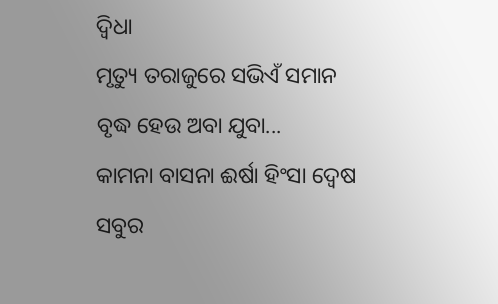ଦ୍ଵିଧା
ମୃତ୍ୟୁ ତରାଜୁରେ ସଭିଏଁ ସମାନ
ବୃଦ୍ଧ ହେଉ ଅବା ଯୁବା...
କାମନା ବାସନା ଈର୍ଷା ହିଂସା ଦ୍ଵେଷ
ସବୁର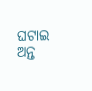ଘଟାଇ ଅନ୍ତ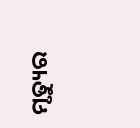ମୃତ୍ୟୁର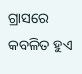ଗ୍ରାସରେ କବଳିତ ହୁଏ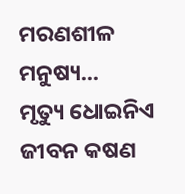ମରଣଶୀଳ ମନୁଷ୍ୟ...
ମୃତ୍ୟୁ ଧୋଇନିଏ ଜୀବନ କଷଣ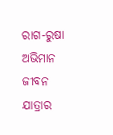ରାଗ-ରୁଷା ଅଭିମାନ
ଜୀବନ ଯାତ୍ରାର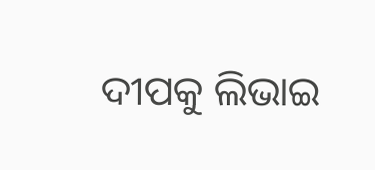ଦୀପକୁ ଲିଭାଇ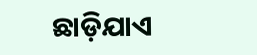ଛାଡ଼ିଯାଏ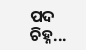ପଦ ଚିହ୍ନ...